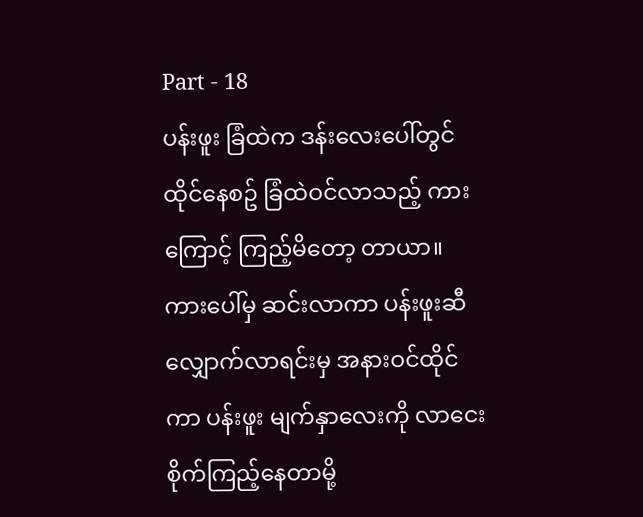Part - 18
ပန်းဖူး ခြံထဲက ဒန်းလေးပေါ်တွင် ထိုင်နေစဥ် ခြံထဲဝင်လာသည့် ကားကြောင့် ကြည့်မိတော့ တာယာ။ ကားပေါ်မှ ဆင်းလာကာ ပန်းဖူးဆီ လျှောက်လာရင်းမှ အနားဝင်ထိုင်ကာ ပန်းဖူး မျက်နှာလေးကို လာငေးစိုက်ကြည့်နေတာမို့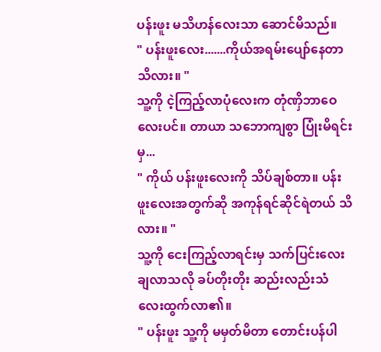ပန်းဖူး မသိဟန်လေးသာ ဆောင်မိသည်။
" ပန်းဖူးလေး.......ကိုယ်အရမ်းပျော်နေတာ သိလား။ "
သူ့ကို ငဲ့ကြည့်လာပုံလေးက တုံဏှိဘာဝေလေးပင်။ တာယာ သဘောကျစွာ ပြုံးမိရင်းမှ...
" ကိုယ် ပန်းဖူးလေးကို သိပ်ချစ်တာ။ ပန်းဖူးလေးအတွက်ဆို အကုန်ရင်ဆိုင်ရဲတယ် သိလား။ "
သူ့ကို ငေးကြည့်လာရင်းမှ သက်ပြင်းလေးချလာသလို ခပ်တိုးတိုး ဆည်းလည်းသံလေးထွက်လာ၏။
" ပန်းဖူး သူ့ကို မမှတ်မိတာ တောင်းပန်ပါ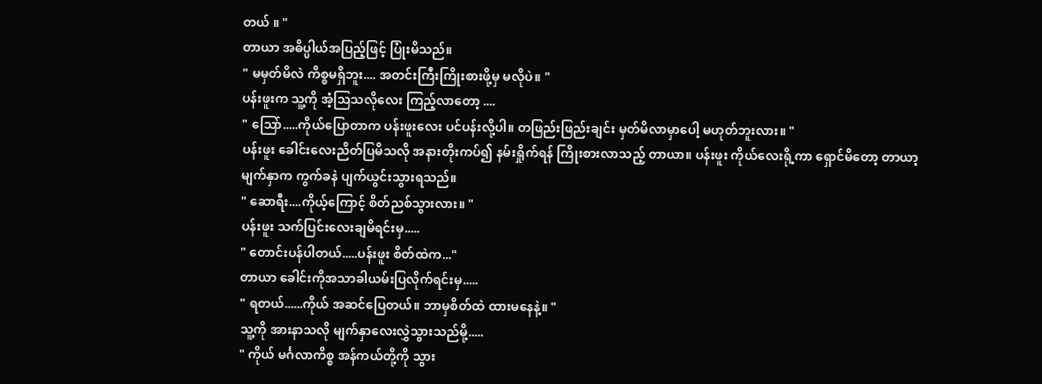တယ် ။ "
တာယာ အဓိပ္ပါယ်အပြည့်ဖြင့် ပြုံးမိသည်။
" မမှတ်မိလဲ ကိစ္စမရှိဘူး.... အတင်းကြီးကြိုးစားဖို့မှ မလိုပဲ။ "
ပန်းဖူးက သူ့ကို အံ့သြသလိုလေး ကြည့်လာတော့ ....
" သြော်.....ကိုယ်ပြောတာက ပန်းဖူးလေး ပင်ပန်းလို့ပါ။ တဖြည်းဖြည်းချင်း မှတ်မိလာမှာပေါ့ မဟုတ်ဘူးလား။ "
ပန်းဖူး ခေါင်းလေးညိတ်ပြမိသလို အနားတိုးကပ်၍ နမ်းရှိုက်ရန် ကြိုးစားလာသည့် တာယာ။ ပန်းဖူး ကိုယ်လေးရို့ကာ ရှောင်မိတော့ တာယာ့ မျက်နှာက ကွက်ခနဲ ပျက်ယွင်းသွားရသည်။
" ဆောရီး....ကိုယ့်ကြောင့် စိတ်ညစ်သွားလား။ "
ပန်းဖူး သက်ပြင်းလေးချမိရင်းမှ.....
" တောင်းပန်ပါတယ်.....ပန်းဖူး စိတ်ထဲက..."
တာယာ ခေါင်းကိုအသာခါယမ်းပြလိုက်ရင်းမှ.....
" ရတယ်......ကိုယ် အဆင်ပြေတယ်။ ဘာမှစိတ်ထဲ ထားမနေနဲ့။ "
သူ့ကို အားနာသလို မျက်နှာလေးလွှဲသွားသည်မို့.....
" ကိုယ် မင်္ဂလာကိစ္စ အန်ကယ်တို့ကို သွား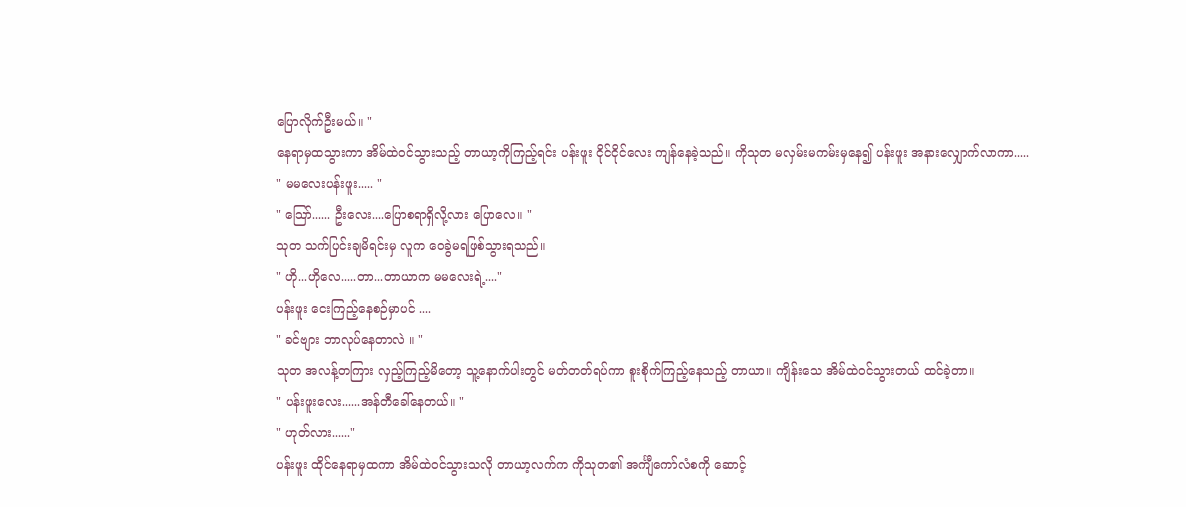ပြောလိုက်ဦးမယ်။ "
နေရာမှထသွားကာ အိမ်ထဲဝင်သွားသည့် တာယာ့ကိုကြည့်ရင်း ပန်းဖူး ငိုင်ငိုင်လေး ကျန်နေခဲ့သည်။ ကိုသုတ မလှမ်းမကမ်းမှနေ၍ ပန်းဖူး အနားလျှောက်လာကာ.....
" မမလေးပန်းဖူး..... "
" သြော်...... ဦးလေး....ပြောစရာရှိလို့လား ပြောလေ။ "
သုတ သက်ပြင်းချမိရင်းမှ လူက ဝေခွဲမရဖြစ်သွားရသည်။
" ဟို...ဟိုလေ.....တာ...တာယာက မမလေးရဲ့...."
ပန်းဖူး ငေးကြည့်နေစဉ်မှာပင် ....
" ခင်ဗျား ဘာလုပ်နေတာလဲ ။ "
သုတ အလန့်တကြား လှည့်ကြည့်မိတော့ သူ့နောက်ပါးတွင် မတ်တတ်ရပ်ကာ စူးစိုက်ကြည့်နေသည့် တာယာ။ ကျိန်းသေ အိမ်ထဲဝင်သွားတယ် ထင်ခဲ့တာ။
" ပန်းဖူးလေး......အန်တီခေါ်နေတယ်။ "
" ဟုတ်လား......"
ပန်းဖူး ထိုင်နေရာမှထကာ အိမ်ထဲဝင်သွားသလို တာယာ့လက်က ကိုသုတ၏ အင်္ကျီကော်လံစကို ဆောင့်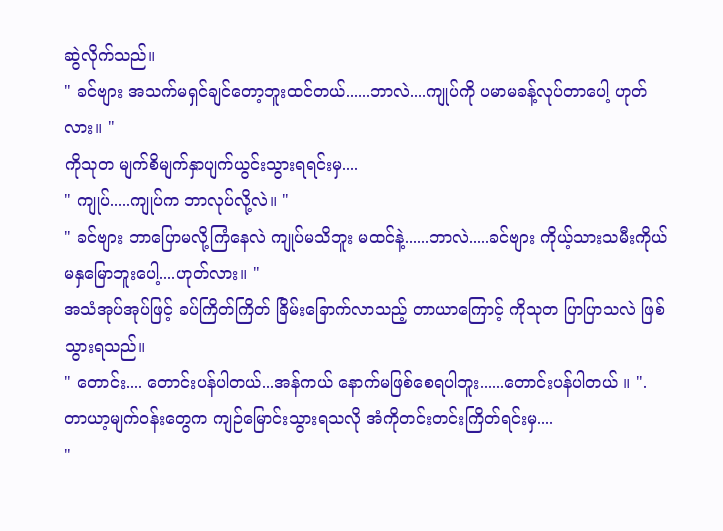ဆွဲလိုက်သည်။
" ခင်ဗျား အသက်မရှင်ချင်တော့ဘူးထင်တယ်......ဘာလဲ....ကျုပ်ကို ပမာမခန့်လုပ်တာပေါ့ ဟုတ်လား။ "
ကိုသုတ မျက်စိမျက်နှာပျက်ယွင်းသွားရရင်းမှ....
" ကျုပ်.....ကျုပ်က ဘာလုပ်လို့လဲ။ "
" ခင်ဗျား ဘာပြောမလို့ကြံနေလဲ ကျုပ်မသိဘူး မထင်နဲ့......ဘာလဲ.....ခင်ဗျား ကိုယ့်သားသမီးကိုယ်မနှမြောဘူးပေါ့....ဟုတ်လား။ "
အသံအုပ်အုပ်ဖြင့် ခပ်ကြိတ်ကြိတ် ခြိမ်းခြောက်လာသည့် တာယာကြောင့် ကိုသုတ ပြာပြာသလဲ ဖြစ်သွားရသည်။
" တောင်း.... တောင်းပန်ပါတယ်...အန်ကယ် နောက်မဖြစ်စေရပါဘူး......တောင်းပန်ပါတယ် ။ ".
တာယာ့မျက်ဝန်းတွေက ကျဉ်မြောင်းသွားရသလို အံကိုတင်းတင်းကြိတ်ရင်းမှ....
"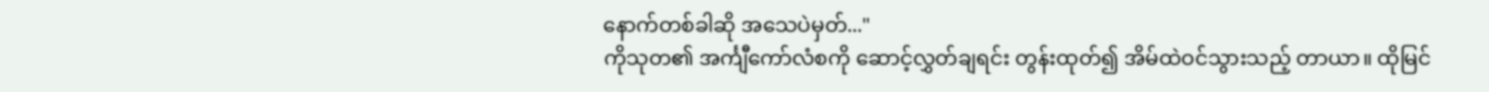နောက်တစ်ခါဆို အသေပဲမှတ်..."
ကိုသုတ၏ အင်္ကျီကော်လံစကို ဆောင့်လွှတ်ချရင်း တွန်းထုတ်၍ အိမ်ထဲဝင်သွားသည့် တာယာ။ ထိုမြင်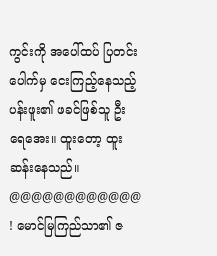ကွင်းကို အပေါ်ထပ် ပြတင်းပေါက်မှ ငေးကြည့်နေသည့် ပန်းဖူး၏ ဖခင်ဖြစ်သူ ဦးရေအေး။ ထူးတော့ ထူးဆန်းနေသည်။
@@@@@@@@@@@@
! မောင်မြကြည်သာ၏ ဇ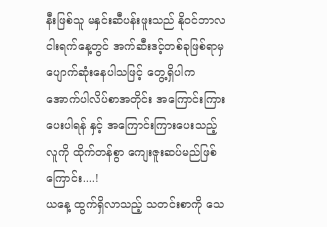နီးဖြစ်သူ မနှင်းဆီပန်းဖူးသည် နိုဝင်ဘာလ ငါးရက်နေ့တွင် အက်ဆီးဒင့်တစ်ခုဖြစ်ရာမှ ပျောက်ဆုံးနေပါသဖြင့် တွေ့ရှိပါက အောက်ပါလိပ်စာအတိုင်း အကြောင်းကြားပေးပါရန် နှင့် အကြောင်းကြားပေးသည့်လူကို ထိုက်တန်စွာ ကျေးဇူးဆပ်မည်ဖြစ်ကြောင်း....!
ယနေ့ ထွက်ရှိလာသည့် သတင်းစာကို သေ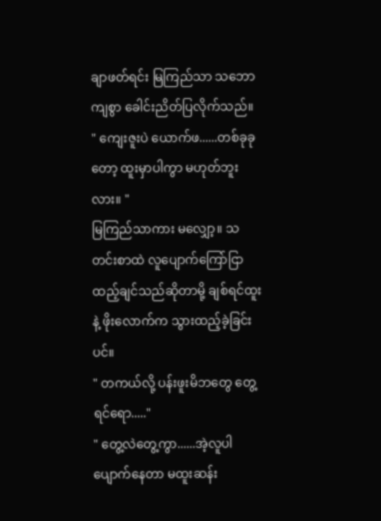ချာဖတ်ရင်း မြကြည်သာ သဘောကျစွာ ခေါင်းညိတ်ပြလိုက်သည်။
" ကျေးဇူးပဲ ယောက်ဖ......တစ်ခုခုတော့ ထူးမှာပါကွာ မဟုတ်ဘူးလား။ "
မြကြည်သာကား မလျှော့။ သတင်းစာထဲ လူပျောက်ကြော်ငြာထည့်ချင်သည်ဆိုတာမို့ ချစ်ရင်ထူး နဲ့ ဖိုးလောက်က သွားထည့်ခဲ့ခြင်းပင်။
" တကယ်လို့ ပန်းဖူးမိဘတွေ တွေ့ရင်ရော....."
" တွေ့လဲတွေ့ကွာ......အဲ့လူပါ ပျောက်နေတာ မထူးဆန်း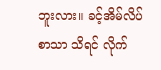ဘူးလား။ ခင့်အိမ်လိပ်စာသာ သိရင် လိုက်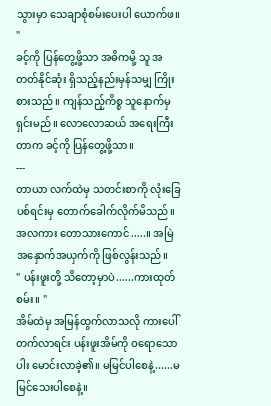သွားမှာ သေချာစုံစမ်းပေးပါ ယောက်ဖ။ "
ခင့်ကို ပြန်တွေ့ဖို့သာ အဓိကမို့ သူ အတတ်နိုင်ဆုံး ရှိသည့်နည်းမှန်သမျှ ကြိုးစားသည်။ ကျန်သည့်ကိစ္စ သူနောက်မှ ရှင်းမည်။ လောလောဆယ် အရေးကြီးတာက ခင့်ကို ပြန်တွေ့ဖို့သာ။
---
တာယာ လက်ထဲမှ သတင်းစာကို လုံးခြေပစ်ရင်းမှ တောက်ခေါက်လိုက်မိသည်။ အလကား တောသားကောင်.....။ အမြဲ အနှောက်အယှက်ကို ဖြစ်လွန်းသည်။
" ပန်းဖူးတို့ သိတော့မှာပဲ......ကားထုတ်စမ်း။ "
အိမ်ထဲမှ အမြန်ထွက်လာသလို ကားပေါ်တက်လာရင်း ပန်းဖူးအိမ်ကို ဝရောသောပါး မောင်းလာခဲ့၏။ မမြင်ပါစေနဲ့......မမြင်သေးပါစေနဲ့။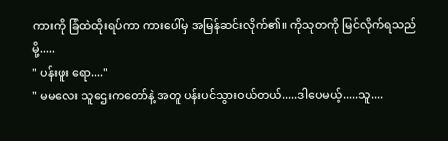ကားကို ခြံထဲထိုးရပ်ကာ ကားပေါ်မှ အမြန်ဆင်းလိုက်၏။ ကိုသုတကို မြင်လိုက်ရသည်မို့.....
" ပန်းဖူး ရော...."
" မမလေး သူဌေးကတော်နဲ့ အတူ ပန်းပင်သွားဝယ်တယ်.....ဒါပေမယ့်.....သူ....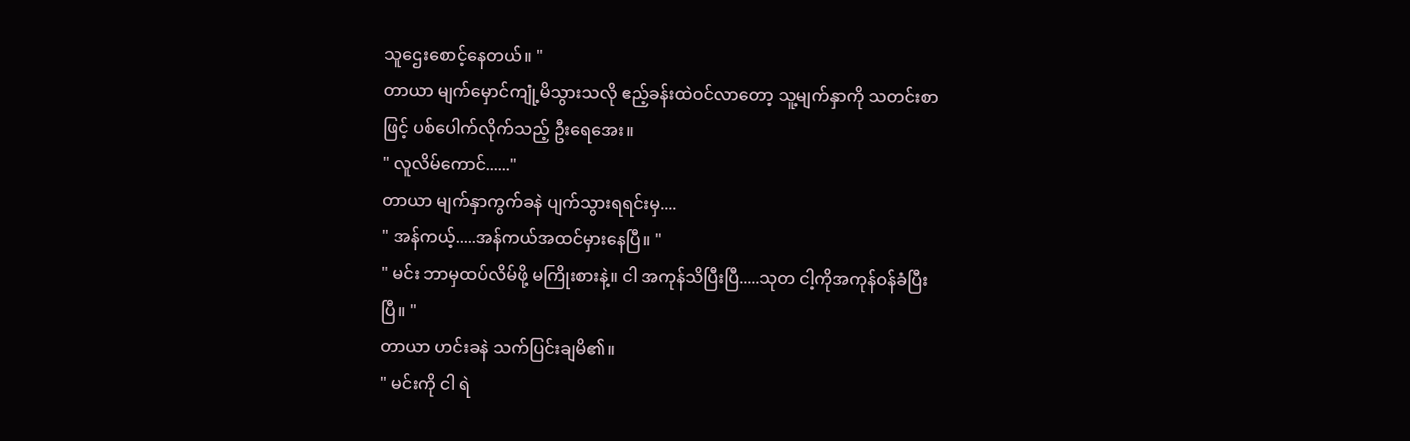သူဌေးစောင့်နေတယ်။ "
တာယာ မျက်မှောင်ကျုံ့မိသွားသလို ဧည့်ခန်းထဲဝင်လာတော့ သူ့မျက်နှာကို သတင်းစာဖြင့် ပစ်ပေါက်လိုက်သည့် ဦးရေအေး။
" လူလိမ်ကောင်......"
တာယာ မျက်နှာကွက်ခနဲ ပျက်သွားရရင်းမှ....
" အန်ကယ့်.....အန်ကယ်အထင်မှားနေပြီ။ "
" မင်း ဘာမှထပ်လိမ်ဖို့ မကြိုးစားနဲ့။ ငါ အကုန်သိပြီးပြီ.....သုတ ငါ့ကိုအကုန်ဝန်ခံပြီးပြီ။ "
တာယာ ဟင်းခနဲ သက်ပြင်းချမိ၏။
" မင်းကို ငါ ရဲ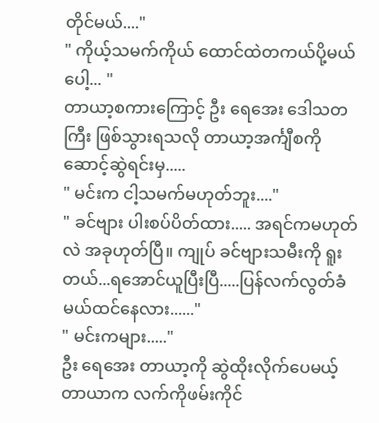တိုင်မယ်...."
" ကိုယ့်သမက်ကိုယ် ထောင်ထဲတကယ်ပို့မယ်ပေါ့... "
တာယာ့စကားကြောင့် ဦး ရေအေး ဒေါသတကြီး ဖြစ်သွားရသလို တာယာ့အင်္ကျီစကို ဆောင့်ဆွဲရင်းမှ.....
" မင်းက ငါ့သမက်မဟုတ်ဘူး...."
" ခင်ဗျား ပါးစပ်ပိတ်ထား..... အရင်ကမဟုတ်လဲ အခုဟုတ်ပြီ။ ကျုပ် ခင်ဗျားသမီးကို ရူးတယ်...ရအောင်ယူပြီးပြီ.....ပြန်လက်လွတ်ခံမယ်ထင်နေလား......"
" မင်းကများ....."
ဦး ရေအေး တာယာ့ကို ဆွဲထိုးလိုက်ပေမယ့် တာယာက လက်ကိုဖမ်းကိုင်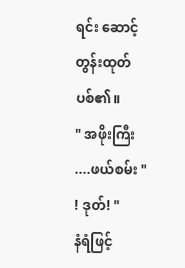ရင်း ဆောင့်တွန်းထုတ်ပစ်၏။
" အဖိုးကြီး ....ဖယ်စမ်း "
! ဒုတ်! "
နံရံဖြင့်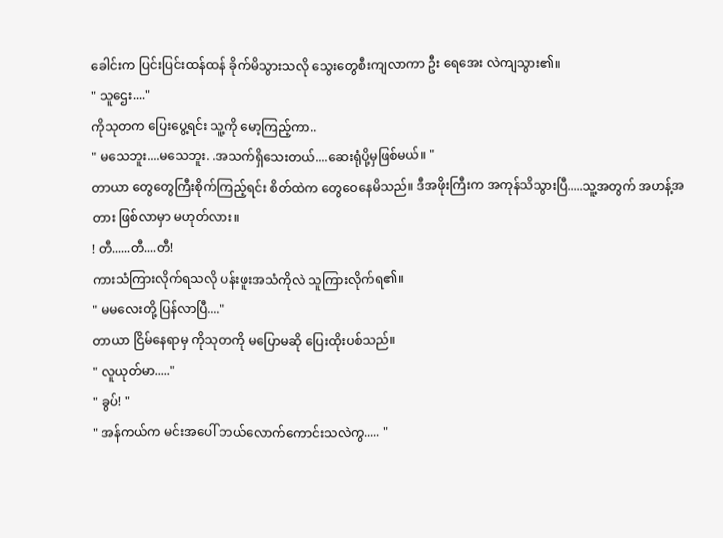ခေါင်းက ပြင်းပြင်းထန်ထန် ခိုက်မိသွားသလို သွေးတွေစီးကျလာကာ ဦး ရေအေး လဲကျသွား၏။
" သူဌေး...."
ကိုသုတက ပြေးပွေ့ရင်း သူ့ကို မော့ကြည့်ကာ..
" မသေဘူး....မသေဘူး. .အသက်ရှိသေးတယ်....ဆေးရုံပို့မှဖြစ်မယ်။ "
တာယာ တွေတွေကြီးစိုက်ကြည့်ရင်း စိတ်ထဲက တွေဝေနေမိသည်။ ဒီအဖိုးကြီးက အကုန်သိသွားပြီ.....သူ့အတွက် အဟန့်အတား ဖြစ်လာမှာ မဟုတ်လား။
! တီ......တီ....တီ!
ကားသံကြားလိုက်ရသလို ပန်းဖူးအသံကိုလဲ သူကြားလိုက်ရ၏။
" မမလေးတို့ ပြန်လာပြီ...."
တာယာ ငြိမ်နေရာမှ ကိုသုတကို မပြောမဆို ပြေးထိုးပစ်သည်။
" လူယုတ်မာ....."
" ခွပ်! "
" အန်ကယ်က မင်းအပေါ် ဘယ်လောက်ကောင်းသလဲကွ..... "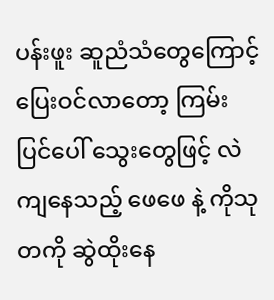ပန်းဖူး ဆူညံသံတွေကြောင့် ပြေးဝင်လာတော့ ကြမ်းပြင်ပေါ် သွေးတွေဖြင့် လဲကျနေသည့် ဖေဖေ နဲ့ ကိုသုတကို ဆွဲထိုးနေ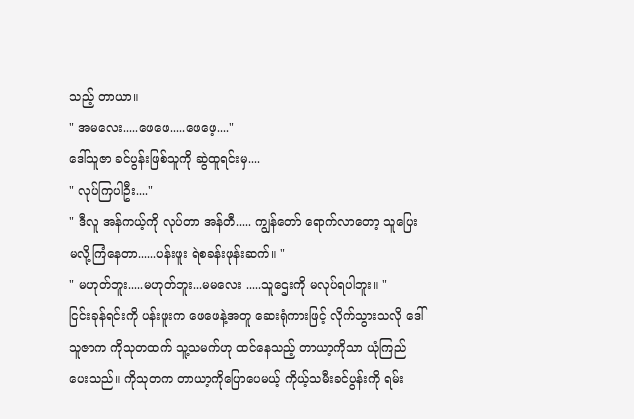သည့် တာယာ။
" အမလေး.....ဖေဖေ.....ဖေဖေ့...."
ဒေါ်သူဇာ ခင်ပွန်းဖြစ်သူကို ဆွဲထူရင်းမှ....
" လုပ်ကြပါဦး...."
" ဒီလူ အန်ကယ့်ကို လုပ်တာ အန်တီ..... ကျွန်တော် ရောက်လာတော့ သူပြေးမလို့ကြံနေတာ......ပန်းဖူး ရဲစခန်းဖုန်းဆက်။ "
" မဟုတ်ဘူး.....မဟုတ်ဘူး...မမလေး .....သူဌေးကို မလုပ်ရပါဘူး။ "
ငြင်းခုန်ရင်းကို ပန်းဖူးက ဖေဖေနဲ့အတူ ဆေးရုံကားဖြင့် လိုက်သွားသလို ဒေါ်သူဇာက ကိုသုတထက် သူ့သမက်ဟု ထင်နေသည့် တာယာ့ကိုသာ ယုံကြည်ပေးသည်။ ကိုသုတက တာယာ့ကိုပြောပေမယ့် ကိုယ့်သမီးခင်ပွန်းကို ရမ်း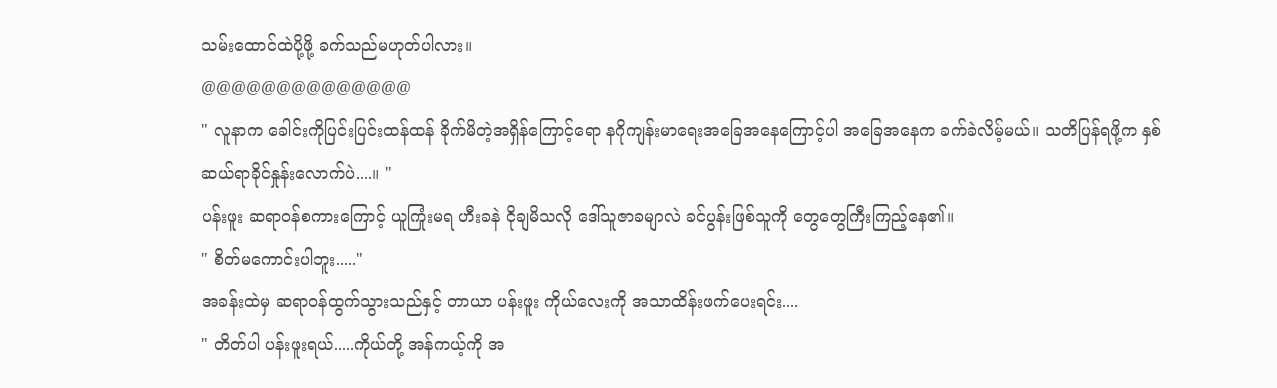သမ်းထောင်ထဲပို့ဖို့ ခက်သည်မဟုတ်ပါလား။
@@@@@@@@@@@@@@
" လူနာက ခေါင်းကိုပြင်းပြင်းထန်ထန် ခိုက်မိတဲ့အရှိန်ကြောင့်ရော နဂိုကျန်းမာရေးအခြေအနေကြောင့်ပါ အခြေအနေက ခက်ခဲလိမ့်မယ်။ သတိပြန်ရဖို့က နှစ်ဆယ်ရာခိုင်နှုန်းလောက်ပဲ....။ "
ပန်းဖူး ဆရာဝန်စကားကြောင့် ယူကြုံးမရ ဟီးခနဲ ငိုချမိသလို ဒေါ်သူဇာခမျာလဲ ခင်ပွန်းဖြစ်သူကို တွေတွေကြီးကြည့်နေ၏။
" စိတ်မကောင်းပါဘူး....."
အခန်းထဲမှ ဆရာဝန်ထွက်သွားသည်နှင့် တာယာ ပန်းဖူး ကိုယ်လေးကို အသာထိန်းဖက်ပေးရင်း....
" တိတ်ပါ ပန်းဖူးရယ်.....ကိုယ်တို့ အန်ကယ့်ကို အ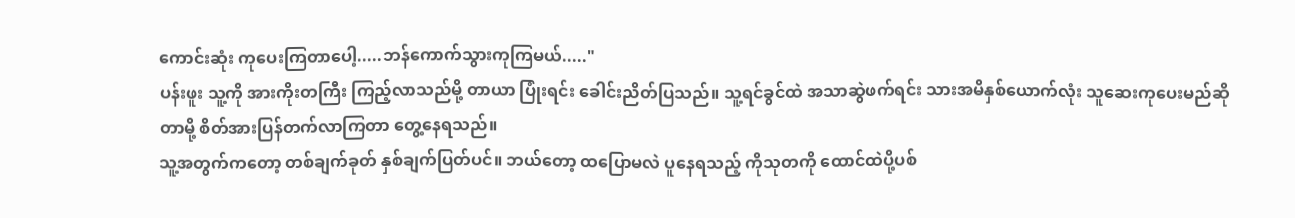ကောင်းဆုံး ကုပေးကြတာပေါ့.....ဘန်ကောက်သွားကုကြမယ်....."
ပန်းဖူး သူ့ကို အားကိုးတကြီး ကြည့်လာသည်မို့ တာယာ ပြုံးရင်း ခေါင်းညိတ်ပြသည်။ သူ့ရင်ခွင်ထဲ အသာဆွဲဖက်ရင်း သားအမိနှစ်ယောက်လုံး သူဆေးကုပေးမည်ဆိုတာမို့ စိတ်အားပြန်တက်လာကြတာ တွေ့နေရသည်။
သူ့အတွက်ကတော့ တစ်ချက်ခုတ် နှစ်ချက်ပြတ်ပင်။ ဘယ်တော့ ထပြောမလဲ ပူနေရသည့် ကိုသုတကို ထောင်ထဲပို့ပစ်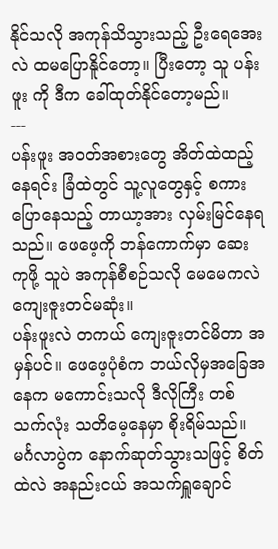နိုင်သလို အကုန်သိသွားသည့် ဦးရေအေးလဲ ထမပြောနိူင်တော့။ ပြီးတော့ သူ ပန်းဖူး ကို ဒီက ခေါ်ထုတ်နိုင်တော့မည်။
---
ပန်းဖူး အဝတ်အစားတွေ အိတ်ထဲထည့်နေရင်း ခြံထဲတွင် သူ့လူတွေနှင့် စကားပြောနေသည့် တာယာ့အား လှမ်းမြင်နေရသည်။ ဖေဖေ့ကို ဘန်ကောက်မှာ ဆေးကုဖို့ သူပဲ အကုန်စီစဉ်သလို မေမေကလဲ ကျေးဇူးတင်မဆုံး။
ပန်းဖူးလဲ တကယ် ကျေးဇူးတင်မိတာ အမှန်ပင်။ ဖေဖေ့ပုံစံက ဘယ်လိုမှအခြေအနေက မကောင်းသလို ဒီလိုကြီး တစ်သက်လုံး သတိမေ့နေမှာ စိုးရိမ်သည်။ မင်္ဂလာပွဲက နောက်ဆုတ်သွားသဖြင့် စိတ်ထဲလဲ အနည်းငယ် အသက်ရှူချောင်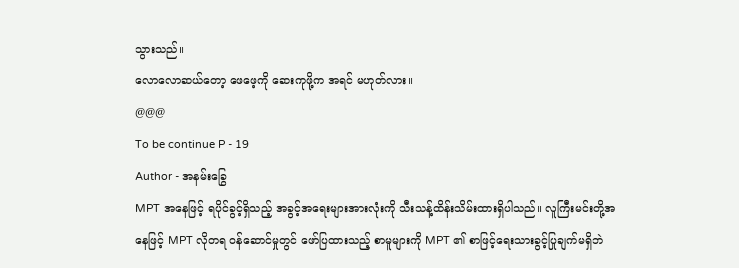သွားသည်။
လောလောဆယ်တော့ ဖေဖေ့ကို ဆေးကုဖို့က အရင် မဟုတ်လား။
@@@
To be continue P - 19
Author - အနမ်းခြွေ
MPT အနေဖြင့် ရပိုင်ခွင့်ရှိသည့် အခွင့်အရေးများအားလုံးကို သီးသန့်ထိန်းသိမ်းထားရှိပါသည်။ လူကြီးမင်းတို့အနေဖြင့် MPT လိုတရ ဝန်ဆောင်မှုတွင် ဖော်ပြထားသည့် စာမူများကို MPT ၏ စာဖြင့်ရေးသားခွင့်ပြုချက်မရှိဘဲ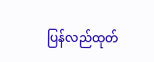ပြန်လည်ထုတ်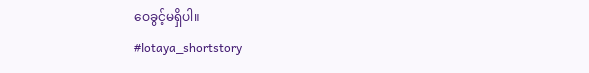ဝေခွင့်မရှိပါ။
#lotaya_shortstory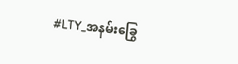#LTY_အနမ်းခြွေ